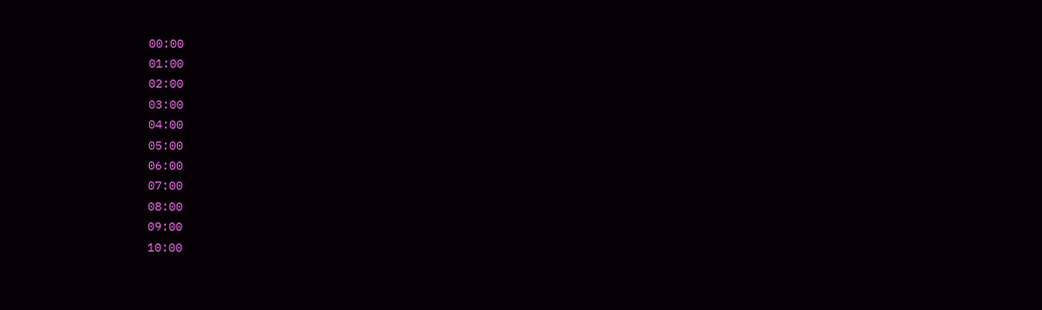00:00
01:00
02:00
03:00
04:00
05:00
06:00
07:00
08:00
09:00
10:00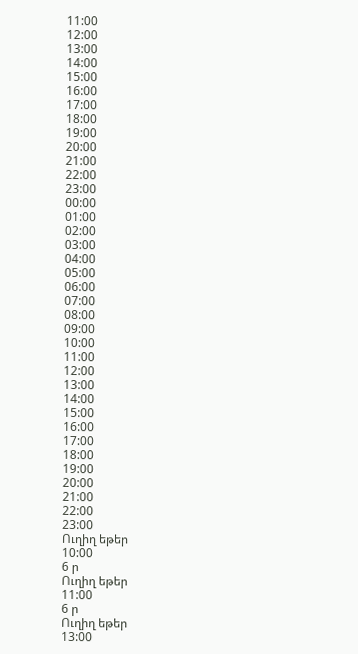11:00
12:00
13:00
14:00
15:00
16:00
17:00
18:00
19:00
20:00
21:00
22:00
23:00
00:00
01:00
02:00
03:00
04:00
05:00
06:00
07:00
08:00
09:00
10:00
11:00
12:00
13:00
14:00
15:00
16:00
17:00
18:00
19:00
20:00
21:00
22:00
23:00
Ուղիղ եթեր
10:00
6 ր
Ուղիղ եթեր
11:00
6 ր
Ուղիղ եթեր
13:00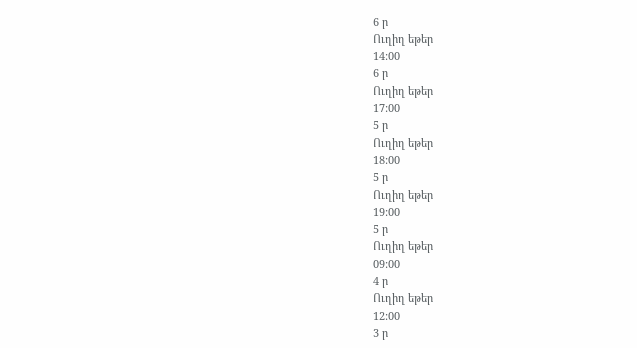6 ր
Ուղիղ եթեր
14:00
6 ր
Ուղիղ եթեր
17:00
5 ր
Ուղիղ եթեր
18:00
5 ր
Ուղիղ եթեր
19:00
5 ր
Ուղիղ եթեր
09:00
4 ր
Ուղիղ եթեր
12:00
3 ր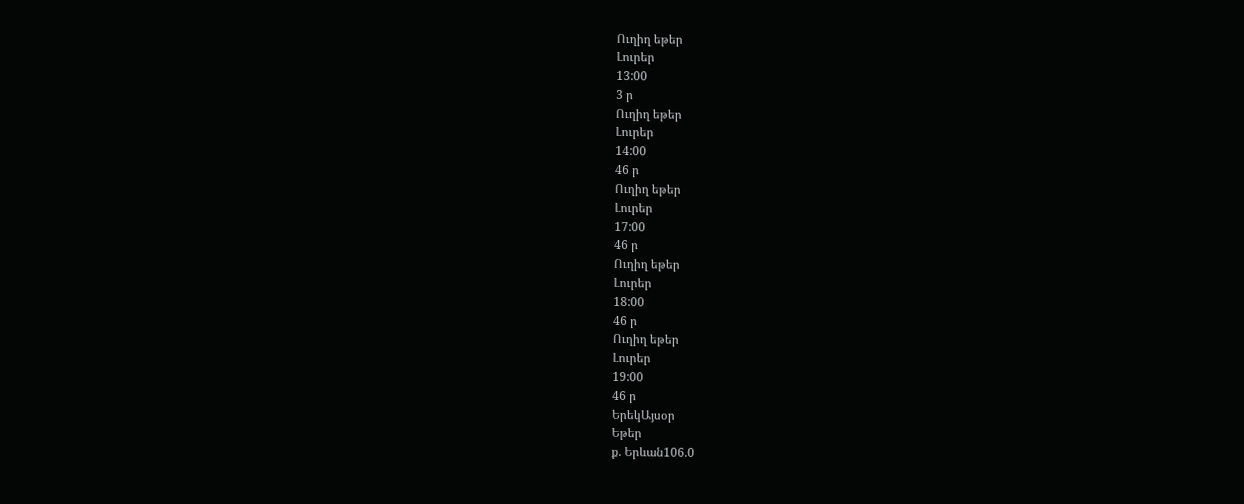Ուղիղ եթեր
Լուրեր
13:00
3 ր
Ուղիղ եթեր
Լուրեր
14:00
46 ր
Ուղիղ եթեր
Լուրեր
17:00
46 ր
Ուղիղ եթեր
Լուրեր
18:00
46 ր
Ուղիղ եթեր
Լուրեր
19:00
46 ր
ԵրեկԱյսօր
Եթեր
ք. Երևան106.0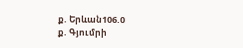ք. Երևան106.0
ք. Գյումրի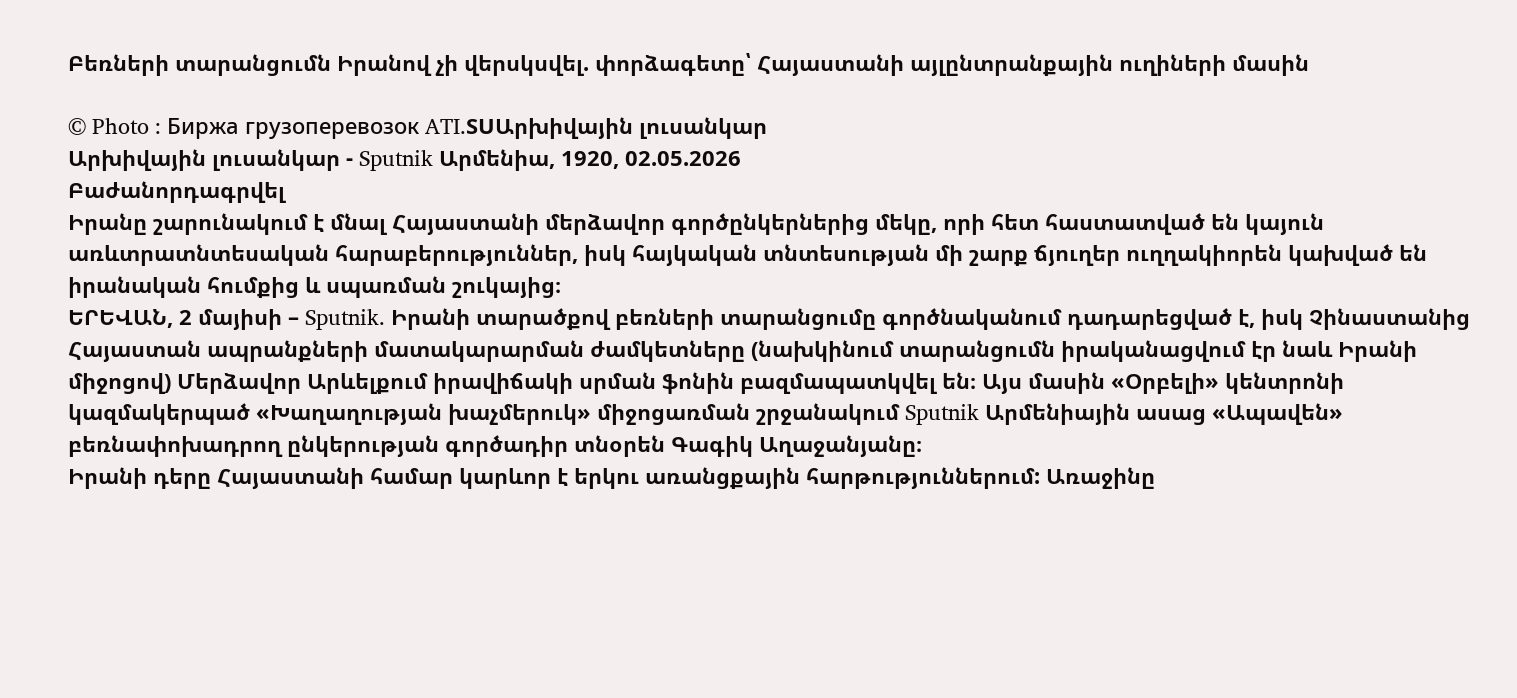Բեռների տարանցումն Իրանով չի վերսկսվել. փորձագետը՝ Հայաստանի այլընտրանքային ուղիների մասին

© Photo : Биржа грузоперевозок ATI.SUԱրխիվային լուսանկար
Արխիվային լուսանկար - Sputnik Արմենիա, 1920, 02.05.2026
Բաժանորդագրվել
Իրանը շարունակում է մնալ Հայաստանի մերձավոր գործընկերներից մեկը, որի հետ հաստատված են կայուն առևտրատնտեսական հարաբերություններ, իսկ հայկական տնտեսության մի շարք ճյուղեր ուղղակիորեն կախված են իրանական հումքից և սպառման շուկայից։
ԵՐԵՎԱՆ, 2 մայիսի – Sputnik. Իրանի տարածքով բեռների տարանցումը գործնականում դադարեցված է, իսկ Չինաստանից Հայաստան ապրանքների մատակարարման ժամկետները (նախկինում տարանցումն իրականացվում էր նաև Իրանի միջոցով) Մերձավոր Արևելքում իրավիճակի սրման ֆոնին բազմապատկվել են։ Այս մասին «Օրբելի» կենտրոնի կազմակերպած «Խաղաղության խաչմերուկ» միջոցառման շրջանակում Sputnik Արմենիային ասաց «Ապավեն» բեռնափոխադրող ընկերության գործադիր տնօրեն Գագիկ Աղաջանյանը։
Իրանի դերը Հայաստանի համար կարևոր է երկու առանցքային հարթություններում: Առաջինը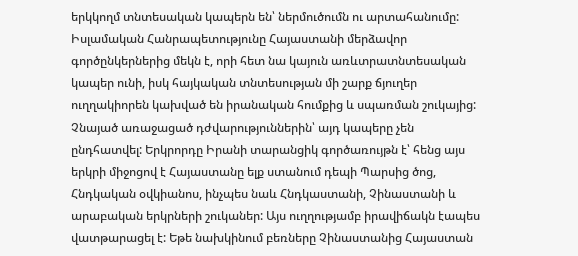երկկողմ տնտեսական կապերն են՝ ներմուծումն ու արտահանումը: Իսլամական Հանրապետությունը Հայաստանի մերձավոր գործընկերներից մեկն է, որի հետ նա կայուն առևտրատնտեսական կապեր ունի, իսկ հայկական տնտեսության մի շարք ճյուղեր ուղղակիորեն կախված են իրանական հումքից և սպառման շուկայից:
Չնայած առաջացած դժվարություններին՝ այդ կապերը չեն ընդհատվել: Երկրորդը Իրանի տարանցիկ գործառույթն է՝ հենց այս երկրի միջոցով է Հայաստանը ելք ստանում դեպի Պարսից ծոց, Հնդկական օվկիանոս, ինչպես նաև Հնդկաստանի, Չինաստանի և արաբական երկրների շուկաներ: Այս ուղղությամբ իրավիճակն էապես վատթարացել է: Եթե նախկինում բեռները Չինաստանից Հայաստան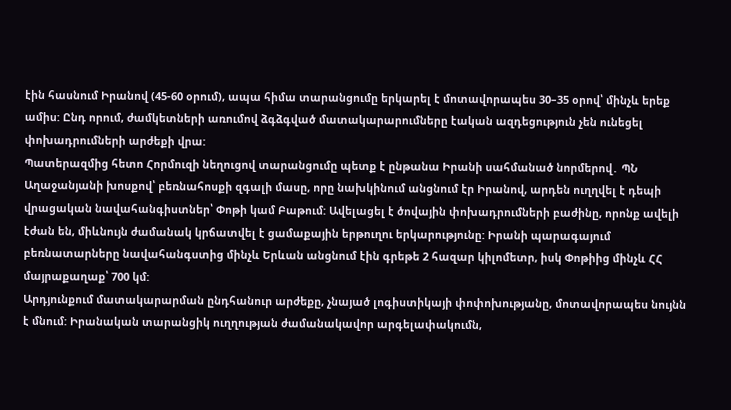էին հասնում Իրանով (45-60 օրում), ապա հիմա տարանցումը երկարել է մոտավորապես 30–35 օրով՝ մինչև երեք ամիս: Ընդ որում, ժամկետների առումով ձգձգված մատակարարումները էական ազդեցություն չեն ունեցել փոխադրումների արժեքի վրա:
Պատերազմից հետո Հորմուզի նեղուցով տարանցումը պետք է ընթանա Իրանի սահմանած նորմերով․ ՊՆ
Աղաջանյանի խոսքով՝ բեռնահոսքի զգալի մասը, որը նախկինում անցնում էր Իրանով, արդեն ուղղվել է դեպի վրացական նավահանգիստներ՝ Փոթի կամ Բաթում: Ավելացել է ծովային փոխադրումների բաժինը, որոնք ավելի էժան են, միևնույն ժամանակ կրճատվել է ցամաքային երթուղու երկարությունը: Իրանի պարագայում բեռնատարները նավահանգստից մինչև Երևան անցնում էին գրեթե 2 հազար կիլոմետր, իսկ Փոթիից մինչև ՀՀ մայրաքաղաք՝ 700 կմ:
Արդյունքում մատակարարման ընդհանուր արժեքը, չնայած լոգիստիկայի փոփոխությանը, մոտավորապես նույնն է մնում: Իրանական տարանցիկ ուղղության ժամանակավոր արգելափակումն,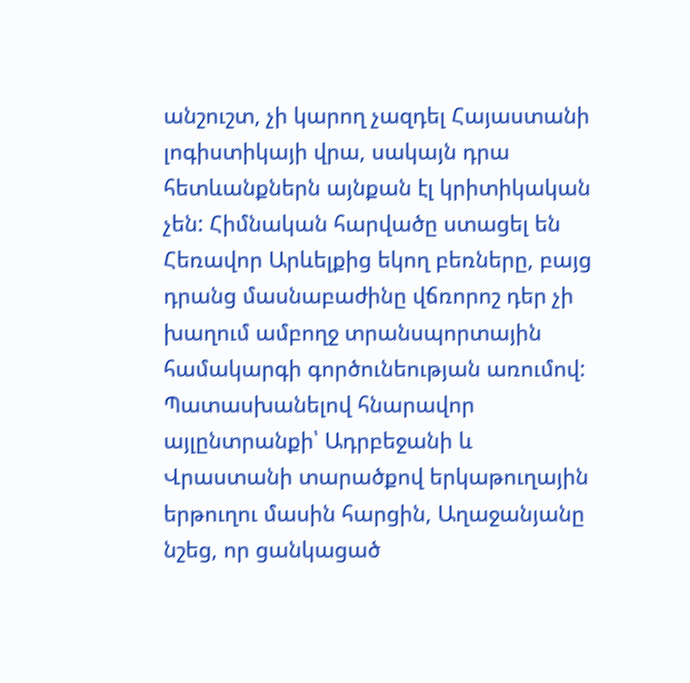անշուշտ, չի կարող չազդել Հայաստանի լոգիստիկայի վրա, սակայն դրա հետևանքներն այնքան էլ կրիտիկական չեն: Հիմնական հարվածը ստացել են Հեռավոր Արևելքից եկող բեռները, բայց դրանց մասնաբաժինը վճռորոշ դեր չի խաղում ամբողջ տրանսպորտային համակարգի գործունեության առումով:
Պատասխանելով հնարավոր այլընտրանքի՝ Ադրբեջանի և Վրաստանի տարածքով երկաթուղային երթուղու մասին հարցին, Աղաջանյանը նշեց, որ ցանկացած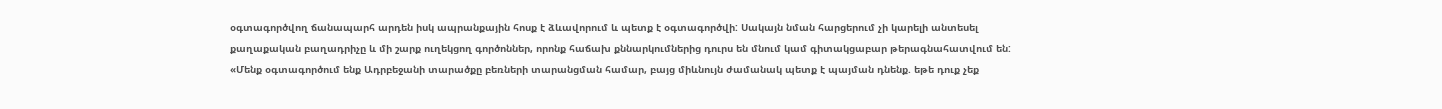օգտագործվող ճանապարհ արդեն իսկ ապրանքային հոսք է ձևավորում և պետք է օգտագործվի: Սակայն նման հարցերում չի կարելի անտեսել քաղաքական բաղադրիչը և մի շարք ուղեկցող գործոններ, որոնք հաճախ քննարկումներից դուրս են մնում կամ գիտակցաբար թերագնահատվում են:
«Մենք օգտագործում ենք Ադրբեջանի տարածքը բեռների տարանցման համար, բայց միևնույն ժամանակ պետք է պայման դնենք. եթե դուք չեք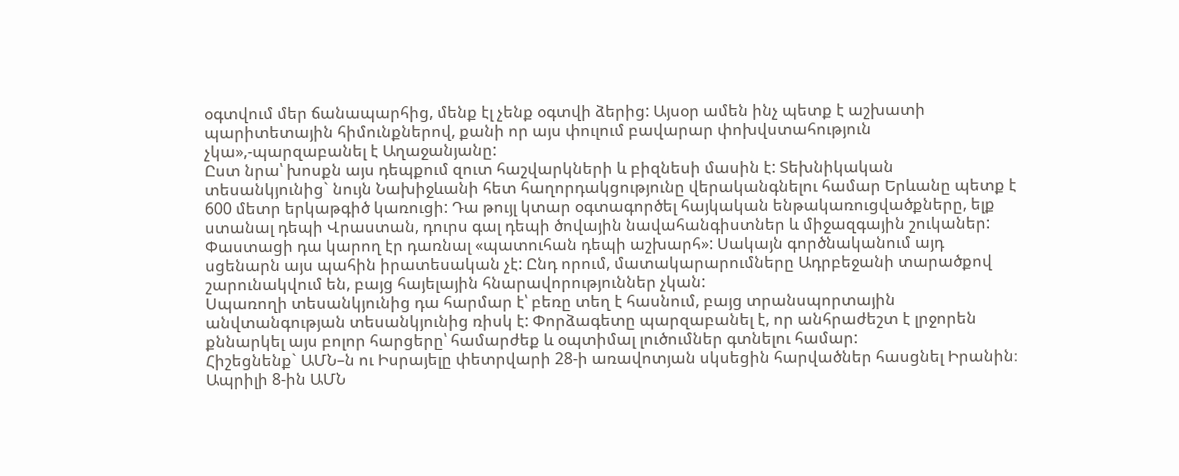օգտվում մեր ճանապարհից, մենք էլ չենք օգտվի ձերից: Այսօր ամեն ինչ պետք է աշխատի պարիտետային հիմունքներով, քանի որ այս փուլում բավարար փոխվստահություն չկա»,-պարզաբանել է Աղաջանյանը:
Ըստ նրա՝ խոսքն այս դեպքում զուտ հաշվարկների և բիզնեսի մասին է: Տեխնիկական տեսանկյունից` նույն Նախիջևանի հետ հաղորդակցությունը վերականգնելու համար Երևանը պետք է 600 մետր երկաթգիծ կառուցի: Դա թույլ կտար օգտագործել հայկական ենթակառուցվածքները, ելք ստանալ դեպի Վրաստան, դուրս գալ դեպի ծովային նավահանգիստներ և միջազգային շուկաներ: Փաստացի դա կարող էր դառնալ «պատուհան դեպի աշխարհ»: Սակայն գործնականում այդ սցենարն այս պահին իրատեսական չէ: Ընդ որում, մատակարարումները Ադրբեջանի տարածքով շարունակվում են, բայց հայելային հնարավորություններ չկան:
Սպառողի տեսանկյունից դա հարմար է՝ բեռը տեղ է հասնում, բայց տրանսպորտային անվտանգության տեսանկյունից ռիսկ է: Փորձագետը պարզաբանել է, որ անհրաժեշտ է լրջորեն քննարկել այս բոլոր հարցերը՝ համարժեք և օպտիմալ լուծումներ գտնելու համար:
Հիշեցնենք` ԱՄՆ–ն ու Իսրայելը փետրվարի 28-ի առավոտյան սկսեցին հարվածներ հասցնել Իրանին։ Ապրիլի 8-ին ԱՄՆ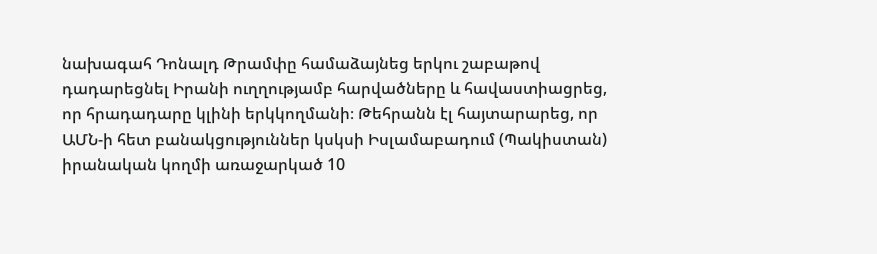նախագահ Դոնալդ Թրամփը համաձայնեց երկու շաբաթով դադարեցնել Իրանի ուղղությամբ հարվածները և հավաստիացրեց, որ հրադադարը կլինի երկկողմանի։ Թեհրանն էլ հայտարարեց, որ ԱՄՆ-ի հետ բանակցություններ կսկսի Իսլամաբադում (Պակիստան) իրանական կողմի առաջարկած 10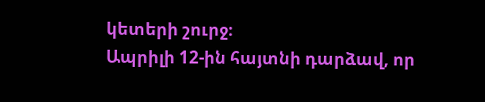կետերի շուրջ։
Ապրիլի 12-ին հայտնի դարձավ, որ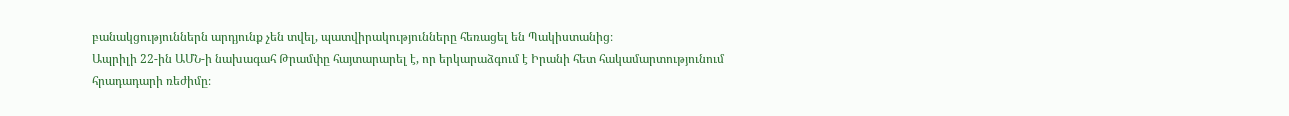բանակցություններն արդյունք չեն տվել, պատվիրակությունները հեռացել են Պակիստանից։
Ապրիլի 22-ին ԱՄՆ-ի նախագահ Թրամփը հայտարարել է, որ երկարաձգում է Իրանի հետ հակամարտությունում հրադադարի ռեժիմը։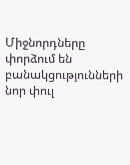Միջնորդները փորձում են բանակցությունների նոր փուլ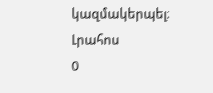կազմակերպել։
Լրահոս
0